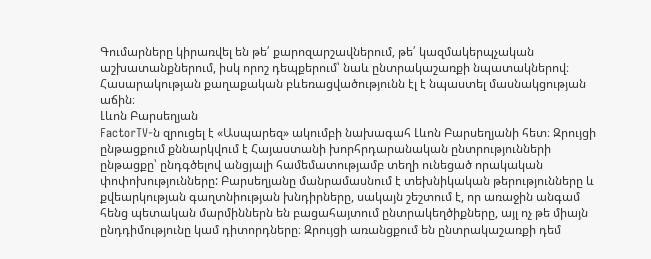Գումարները կիրառվել են թե՛ քարոզարշավներում, թե՛ կազմակերպչական աշխատանքներում, իսկ որոշ դեպքերում՝ նաև ընտրակաշառքի նպատակներով։ Հասարակության քաղաքական բևեռացվածությունն էլ է նպաստել մասնակցության աճին։
Լևոն Բարսեղյան
FactorTV‑ն զրուցել է «Ասպարեզ» ակումբի նախագահ Լևոն Բարսեղյանի հետ։ Զրույցի ընթացքում քննարկվում է Հայաստանի խորհրդարանական ընտրությունների ընթացքը՝ ընդգծելով անցյալի համեմատությամբ տեղի ունեցած որակական փոփոխությունները: Բարսեղյանը մանրամասնում է տեխնիկական թերությունները և քվեարկության գաղտնիության խնդիրները, սակայն շեշտում է, որ առաջին անգամ հենց պետական մարմիններն են բացահայտում ընտրակեղծիքները, այլ ոչ թե միայն ընդդիմությունը կամ դիտորդները։ Զրույցի առանցքում են ընտրակաշառքի դեմ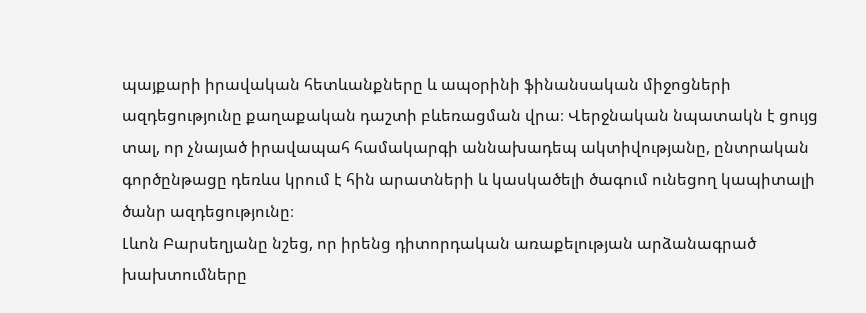պայքարի իրավական հետևանքները և ապօրինի ֆինանսական միջոցների ազդեցությունը քաղաքական դաշտի բևեռացման վրա։ Վերջնական նպատակն է ցույց տալ, որ չնայած իրավապահ համակարգի աննախադեպ ակտիվությանը, ընտրական գործընթացը դեռևս կրում է հին արատների և կասկածելի ծագում ունեցող կապիտալի ծանր ազդեցությունը։
Լևոն Բարսեղյանը նշեց, որ իրենց դիտորդական առաքելության արձանագրած խախտումները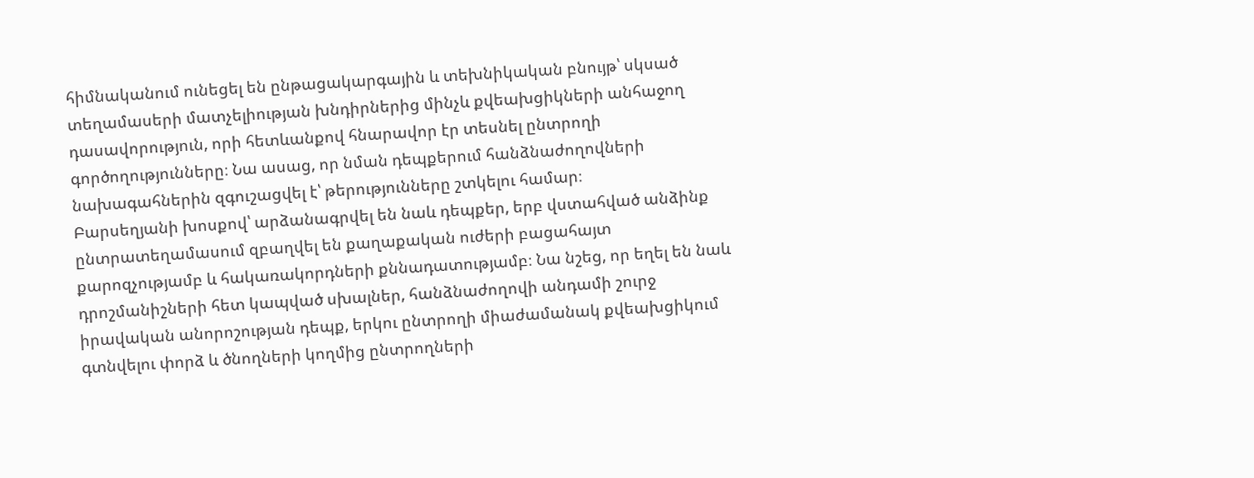հիմնականում ունեցել են ընթացակարգային և տեխնիկական բնույթ՝ սկսած տեղամասերի մատչելիության խնդիրներից մինչև քվեախցիկների անհաջող դասավորություն, որի հետևանքով հնարավոր էր տեսնել ընտրողի գործողությունները։ Նա ասաց, որ նման դեպքերում հանձնաժողովների նախագահներին զգուշացվել է՝ թերությունները շտկելու համար։
Բարսեղյանի խոսքով՝ արձանագրվել են նաև դեպքեր, երբ վստահված անձինք ընտրատեղամասում զբաղվել են քաղաքական ուժերի բացահայտ քարոզչությամբ և հակառակորդների քննադատությամբ։ Նա նշեց, որ եղել են նաև դրոշմանիշների հետ կապված սխալներ, հանձնաժողովի անդամի շուրջ իրավական անորոշության դեպք, երկու ընտրողի միաժամանակ քվեախցիկում գտնվելու փորձ և ծնողների կողմից ընտրողների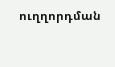ուղղորդման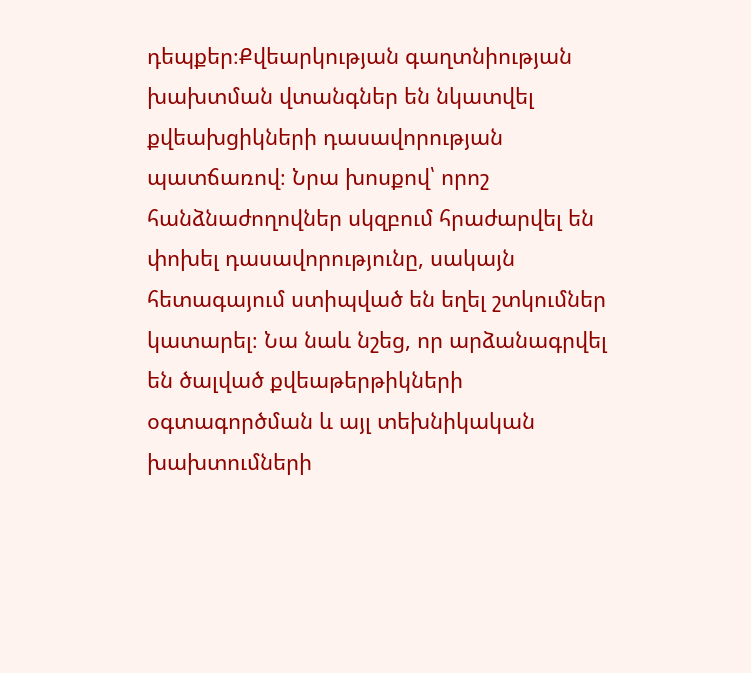դեպքեր։Քվեարկության գաղտնիության խախտման վտանգներ են նկատվել քվեախցիկների դասավորության պատճառով։ Նրա խոսքով՝ որոշ հանձնաժողովներ սկզբում հրաժարվել են փոխել դասավորությունը, սակայն հետագայում ստիպված են եղել շտկումներ կատարել։ Նա նաև նշեց, որ արձանագրվել են ծալված քվեաթերթիկների օգտագործման և այլ տեխնիկական խախտումների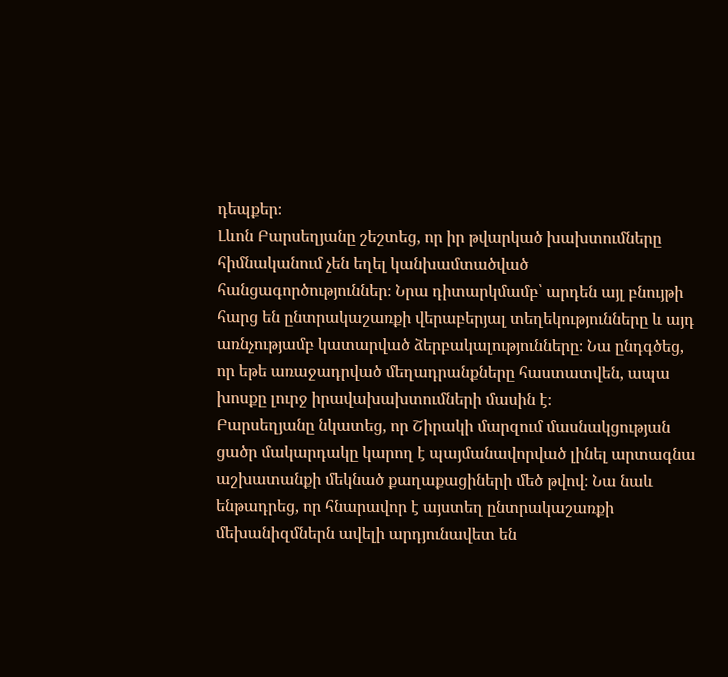դեպքեր։
Լևոն Բարսեղյանը շեշտեց, որ իր թվարկած խախտումները հիմնականում չեն եղել կանխամտածված հանցագործություններ։ Նրա դիտարկմամբ՝ արդեն այլ բնույթի հարց են ընտրակաշառքի վերաբերյալ տեղեկությունները և այդ առնչությամբ կատարված ձերբակալությունները։ Նա ընդգծեց, որ եթե առաջադրված մեղադրանքները հաստատվեն, ապա խոսքը լուրջ իրավախախտումների մասին է։
Բարսեղյանը նկատեց, որ Շիրակի մարզում մասնակցության ցածր մակարդակը կարող է պայմանավորված լինել արտագնա աշխատանքի մեկնած քաղաքացիների մեծ թվով։ Նա նաև ենթադրեց, որ հնարավոր է այստեղ ընտրակաշառքի մեխանիզմներն ավելի արդյունավետ են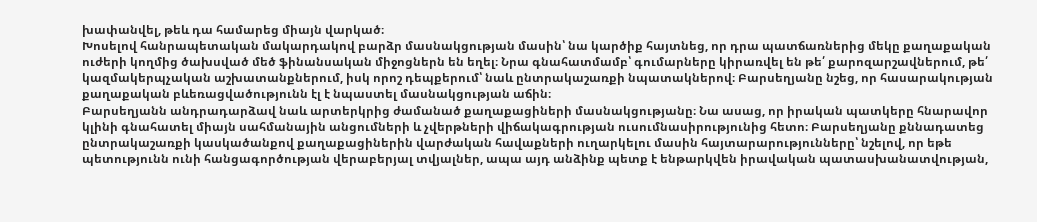խափանվել, թեև դա համարեց միայն վարկած։
Խոսելով հանրապետական մակարդակով բարձր մասնակցության մասին՝ նա կարծիք հայտնեց, որ դրա պատճառներից մեկը քաղաքական ուժերի կողմից ծախսված մեծ ֆինանսական միջոցներն են եղել։ Նրա գնահատմամբ՝ գումարները կիրառվել են թե՛ քարոզարշավներում, թե՛ կազմակերպչական աշխատանքներում, իսկ որոշ դեպքերում՝ նաև ընտրակաշառքի նպատակներով։ Բարսեղյանը նշեց, որ հասարակության քաղաքական բևեռացվածությունն էլ է նպաստել մասնակցության աճին։
Բարսեղյանն անդրադարձավ նաև արտերկրից ժամանած քաղաքացիների մասնակցությանը։ Նա ասաց, որ իրական պատկերը հնարավոր կլինի գնահատել միայն սահմանային անցումների և չվերթների վիճակագրության ուսումնասիրությունից հետո։ Բարսեղյանը քննադատեց ընտրակաշառքի կասկածանքով քաղաքացիներին վարժական հավաքների ուղարկելու մասին հայտարարությունները՝ նշելով, որ եթե պետությունն ունի հանցագործության վերաբերյալ տվյալներ, ապա այդ անձինք պետք է ենթարկվեն իրավական պատասխանատվության,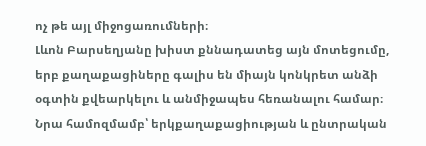ոչ թե այլ միջոցառումների։
Լևոն Բարսեղյանը խիստ քննադատեց այն մոտեցումը, երբ քաղաքացիները գալիս են միայն կոնկրետ անձի օգտին քվեարկելու և անմիջապես հեռանալու համար։ Նրա համոզմամբ՝ երկքաղաքացիության և ընտրական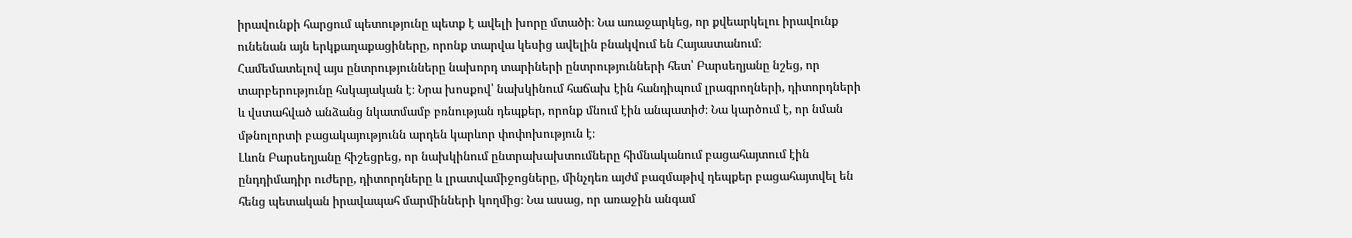իրավունքի հարցում պետությունը պետք է ավելի խորը մտածի։ Նա առաջարկեց, որ քվեարկելու իրավունք ունենան այն երկքաղաքացիները, որոնք տարվա կեսից ավելին բնակվում են Հայաստանում։
Համեմատելով այս ընտրությունները նախորդ տարիների ընտրությունների հետ՝ Բարսեղյանը նշեց, որ տարբերությունը հսկայական է։ Նրա խոսքով՝ նախկինում հաճախ էին հանդիպում լրագրողների, դիտորդների և վստահված անձանց նկատմամբ բռնության դեպքեր, որոնք մնում էին անպատիժ։ Նա կարծում է, որ նման մթնոլորտի բացակայությունն արդեն կարևոր փոփոխություն է։
Լևոն Բարսեղյանը հիշեցրեց, որ նախկինում ընտրախախտումները հիմնականում բացահայտում էին ընդդիմադիր ուժերը, դիտորդները և լրատվամիջոցները, մինչդեռ այժմ բազմաթիվ դեպքեր բացահայտվել են հենց պետական իրավապահ մարմինների կողմից։ Նա ասաց, որ առաջին անգամ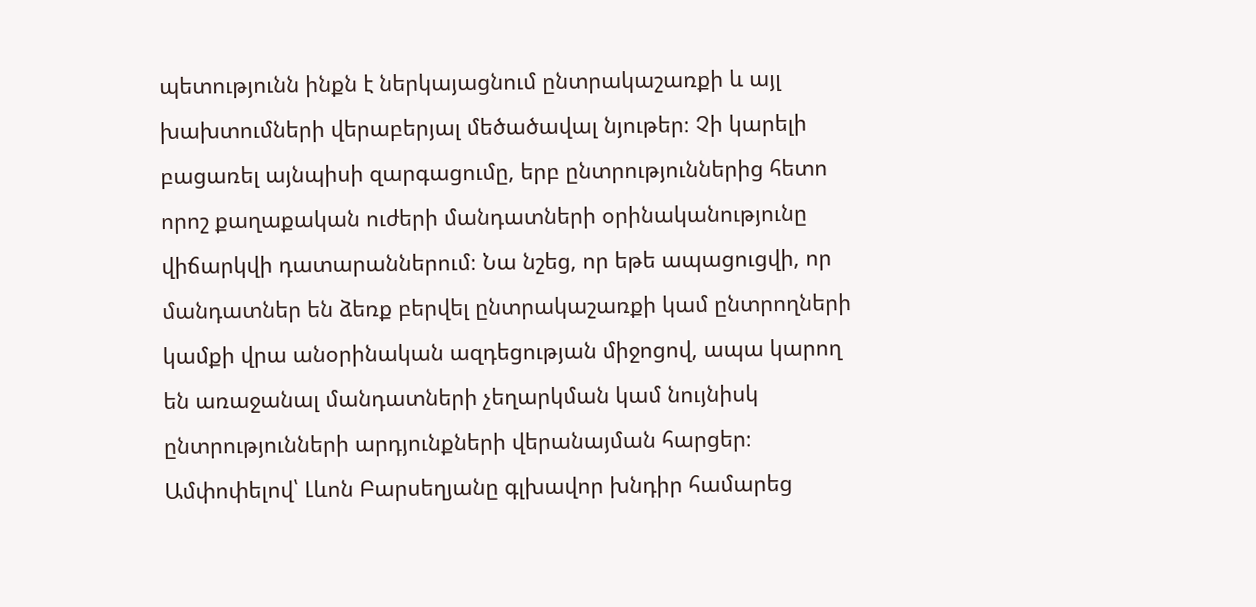պետությունն ինքն է ներկայացնում ընտրակաշառքի և այլ խախտումների վերաբերյալ մեծածավալ նյութեր։ Չի կարելի բացառել այնպիսի զարգացումը, երբ ընտրություններից հետո որոշ քաղաքական ուժերի մանդատների օրինականությունը վիճարկվի դատարաններում։ Նա նշեց, որ եթե ապացուցվի, որ մանդատներ են ձեռք բերվել ընտրակաշառքի կամ ընտրողների կամքի վրա անօրինական ազդեցության միջոցով, ապա կարող են առաջանալ մանդատների չեղարկման կամ նույնիսկ ընտրությունների արդյունքների վերանայման հարցեր։
Ամփոփելով՝ Լևոն Բարսեղյանը գլխավոր խնդիր համարեց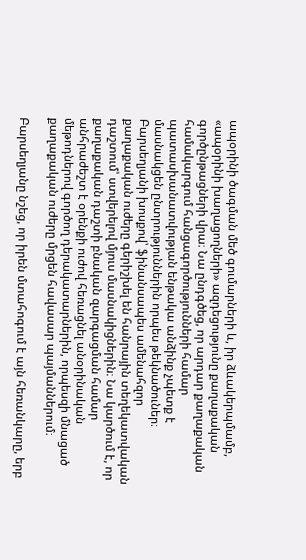ապօրինի ծագման մեծ գումարների և, իր ձևակերպմամբ, «ապօրինի խաղացողների» ազդեցությունը քաղաքական գործընթացների վրա։ Նա ընդգծեց, որ արդար քաղաքական համակարգում հանցագործությունների համար պատասխանատվության ենթակա անձինք չպետք է մասնակցեն ընտրություններին որպես թեկնածուներ։
Բարսեղյանի խոսքով՝ ֆինանսապես ամենահզոր քաղաքական ուժերը գերիշխել են հանրային տեղեկատվական դաշտում՝ ստվերելով մյուս մասնակիցներին։ Նա կարծում է, որ քաղաքական դաշտի բնական զարգացման համար անհրաժեշտ է օրենքի ուժով հեռացնել անօրինական մեթոդներով գործող դերակատարներին, որպեսզի մնացած քաղաքական ուժերը մրցեն հավասար պայմաններում։

Բարսեղյանը նշեց, որ իրեն մտահոգում է այն հեռանկարը, երբ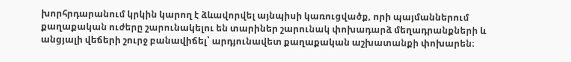խորհրդարանում կրկին կարող է ձևավորվել այնպիսի կառուցվածք, որի պայմաններում քաղաքական ուժերը շարունակելու են տարիներ շարունակ փոխադարձ մեղադրանքների և անցյալի վեճերի շուրջ բանավիճել՝ արդյունավետ քաղաքական աշխատանքի փոխարեն։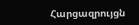Հարցազրույցն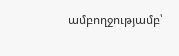ամբողջությամբ՝